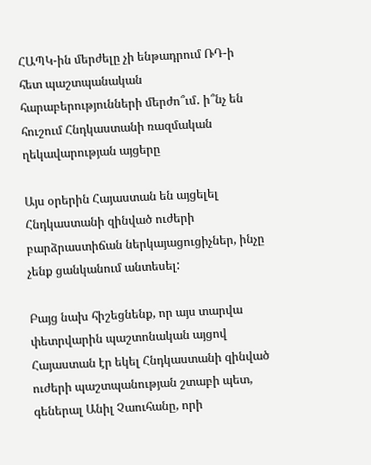ՀԱՊԿ-ին մերժելը չի ենթադրում ՌԴ-ի հետ պաշտպանական հարաբերությունների մերժո՞ւմ․ ի՞նչ են հուշում Հնդկաստանի ռազմական ղեկավարության այցերը

Այս օրերին Հայաստան են այցելել Հնդկաստանի զինված ուժերի բարձրաստիճան ներկայացուցիչներ, ինչը չենք ցանկանում անտեսել:

Բայց նախ հիշեցնենք, որ այս տարվա փետրվարին պաշտոնական այցով Հայաստան էր եկել Հնդկաստանի զինված ուժերի պաշտպանության շտաբի պետ, գեներալ Անիլ Չաուհանը, որի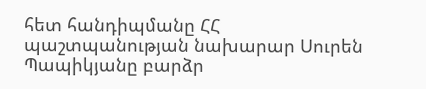հետ հանդիպմանը ՀՀ պաշտպանության նախարար Սուրեն Պապիկյանը բարձր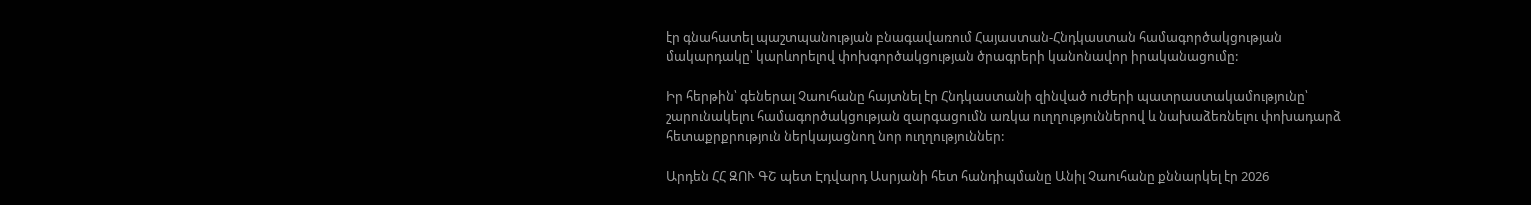էր գնահատել պաշտպանության բնագավառում Հայաստան-Հնդկաստան համագործակցության մակարդակը՝ կարևորելով փոխգործակցության ծրագրերի կանոնավոր իրականացումը:

Իր հերթին՝ գեներալ Չաուհանը հայտնել էր Հնդկաստանի զինված ուժերի պատրաստակամությունը՝ շարունակելու համագործակցության զարգացումն առկա ուղղություններով և նախաձեռնելու փոխադարձ հետաքրքրություն ներկայացնող նոր ուղղություններ:

Արդեն ՀՀ ԶՈՒ ԳՇ պետ Էդվարդ Ասրյանի հետ հանդիպմանը Անիլ Չաուհանը քննարկել էր 2026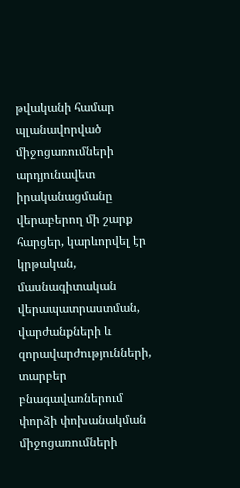թվականի համար պլանավորված միջոցառումների արդյունավետ իրականացմանը վերաբերող մի շարք հարցեր, կարևորվել էր կրթական, մասնագիտական վերապատրաստման, վարժանքների և զորավարժությունների, տարբեր բնագավառներում փորձի փոխանակման միջոցառումների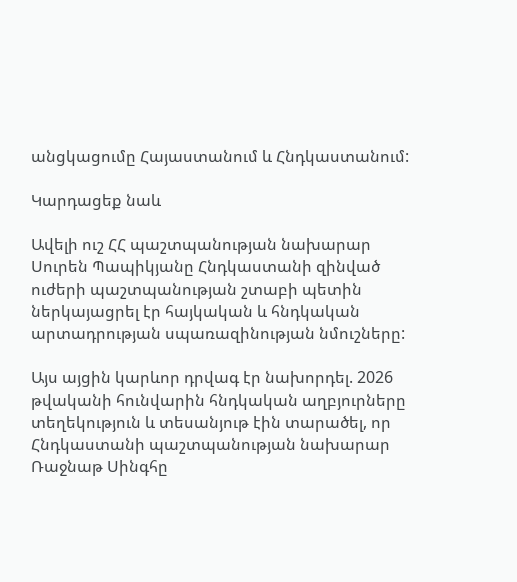անցկացումը Հայաստանում և Հնդկաստանում:

Կարդացեք նաև

Ավելի ուշ ՀՀ պաշտպանության նախարար Սուրեն Պապիկյանը Հնդկաստանի զինված ուժերի պաշտպանության շտաբի պետին ներկայացրել էր հայկական և հնդկական արտադրության սպառազինության նմուշները:

Այս այցին կարևոր դրվագ էր նախորդել. 2026 թվականի հունվարին հնդկական աղբյուրները տեղեկություն և տեսանյութ էին տարածել, որ Հնդկաստանի պաշտպանության նախարար Ռաջնաթ Սինգհը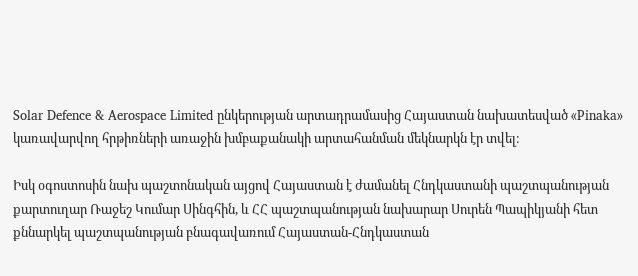Solar Defence & Aerospace Limited ընկերության արտադրամասից Հայաստան նախատեսված «Pinaka» կառավարվող հրթիռների առաջին խմբաքանակի արտահանման մեկնարկն էր տվել։

Իսկ օգոստոսին նախ պաշտոնական այցով Հայաստան է ժամանել Հնդկաստանի պաշտպանության քարտուղար Ռաջեշ Կումար Սինգհին, և ՀՀ պաշտպանության նախարար Սուրեն Պապիկյանի հետ քննարկել պաշտպանության բնագավառում Հայաստան-Հնդկաստան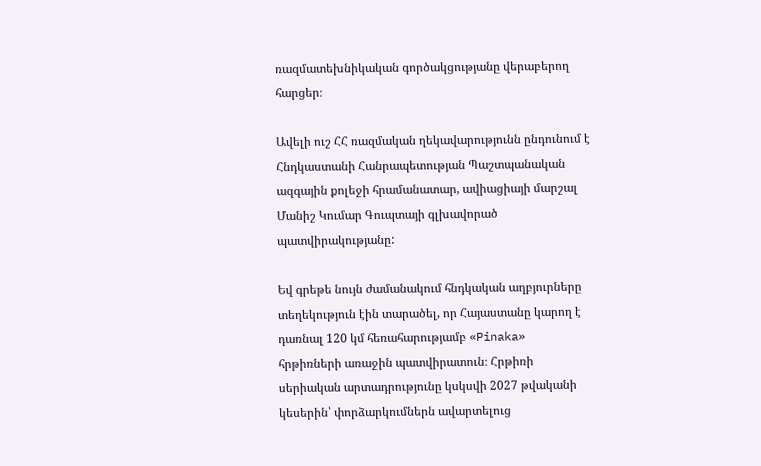ռազմատեխնիկական գործակցությանը վերաբերող հարցեր։

Ավելի ուշ ՀՀ ռազմական ղեկավարությունն ընդունում է Հնդկաստանի Հանրապետության Պաշտպանական ազգային քոլեջի հրամանատար, ավիացիայի մարշալ Մանիշ Կումար Գուպտայի գլխավորած պատվիրակությանը:

Եվ գրեթե նույն ժամանակում հնդկական աղբյուրները տեղեկություն էին տարածել, որ Հայաստանը կարող է դառնալ 120 կմ հեռահարությամբ «Pinaka» հրթիռների առաջին պատվիրատուն։ Հրթիռի սերիական արտադրությունը կսկսվի 2027 թվականի կեսերին՝ փորձարկումներն ավարտելուց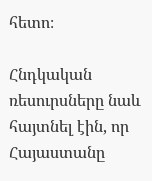հետո։

Հնդկական ռեսուրսները նաև հայտնել էին, որ Հայաստանը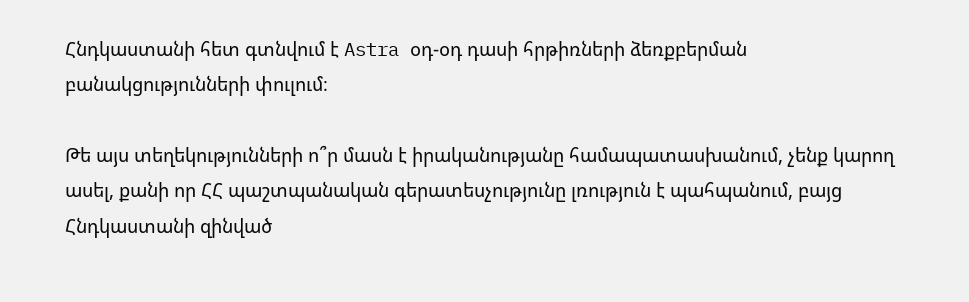Հնդկաստանի հետ գտնվում է Astra օդ-օդ դասի հրթիռների ձեռքբերման բանակցությունների փուլում։

Թե այս տեղեկությունների ո՞ր մասն է իրականությանը համապատասխանում, չենք կարող ասել, քանի որ ՀՀ պաշտպանական գերատեսչությունը լռություն է պահպանում, բայց Հնդկաստանի զինված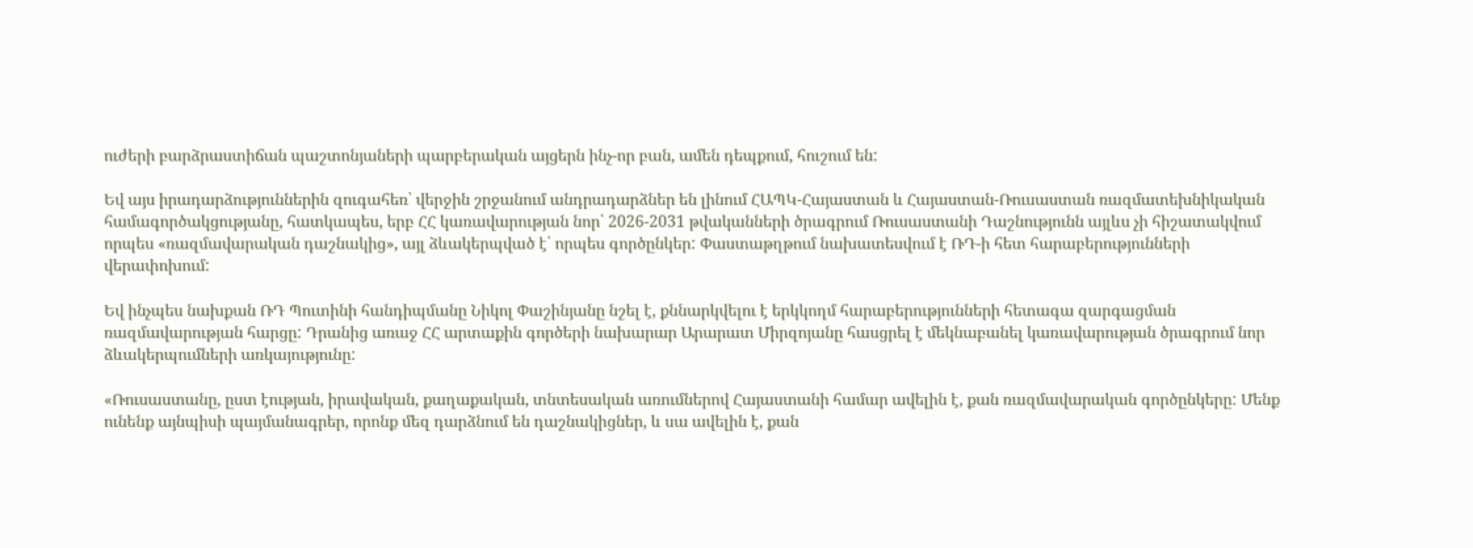ուժերի բարձրաստիճան պաշտոնյաների պարբերական այցերն ինչ-որ բան, ամեն դեպքում, հուշում են:

Եվ այս իրադարձություններին զուգահեռ՝ վերջին շրջանում անդրադարձներ են լինում ՀԱՊԿ-Հայաստան և Հայաստան-Ռուսաստան ռազմատեխնիկական համագործակցությանը, հատկապես, երբ ՀՀ կառավարության նոր՝ 2026-2031 թվականների ծրագրում Ռուսաստանի Դաշնությունն այլևս չի հիշատակվում որպես «ռազմավարական դաշնակից», այլ ձևակերպված է՝ որպես գործընկեր: Փաստաթղթում նախատեսվում է ՌԴ-ի հետ հարաբերությունների վերափոխում:

Եվ ինչպես նախքան ՌԴ Պուտինի հանդիպմանը Նիկոլ Փաշինյանը նշել է, քննարկվելու է երկկողմ հարաբերությունների հետագա զարգացման ռազմավարության հարցը: Դրանից առաջ ՀՀ արտաքին գործերի նախարար Արարատ Միրզոյանը հասցրել է մեկնաբանել կառավարության ծրագրում նոր ձևակերպումների առկայությունը:

«Ռուսաստանը, ըստ էության, իրավական, քաղաքական, տնտեսական առումներով Հայաստանի համար ավելին է, քան ռազմավարական գործընկերը: Մենք ունենք այնպիսի պայմանագրեր, որոնք մեզ դարձնում են դաշնակիցներ, և սա ավելին է, քան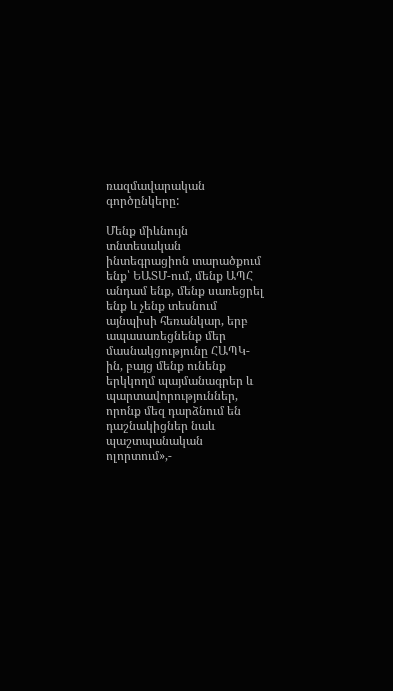ռազմավարական գործընկերը:

Մենք միևնույն տնտեսական ինտեգրացիոն տարածքում ենք՝ ԵԱՏՄ-ում, մենք ԱՊՀ անդամ ենք, մենք սառեցրել ենք և չենք տեսնում այնպիսի հեռանկար, երբ ապասառեցնենք մեր մասնակցությունը ՀԱՊԿ-ին, բայց մենք ունենք երկկողմ պայմանագրեր և պարտավորություններ, որոնք մեզ դարձնում են դաշնակիցներ նաև պաշտպանական ոլորտում»,-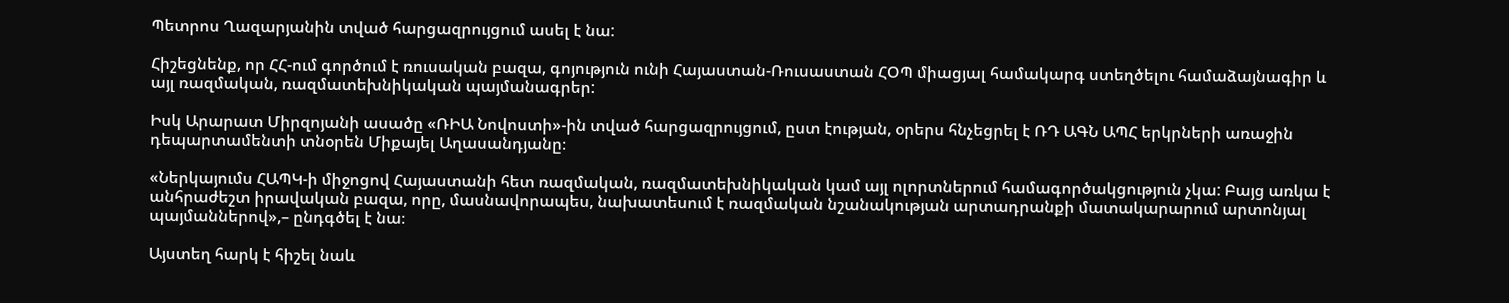Պետրոս Ղազարյանին տված հարցազրույցում ասել է նա:

Հիշեցնենք, որ ՀՀ-ում գործում է ռուսական բազա, գոյություն ունի Հայաստան-Ռուսաստան ՀՕՊ միացյալ համակարգ ստեղծելու համաձայնագիր և այլ ռազմական, ռազմատեխնիկական պայմանագրեր:

Իսկ Արարատ Միրզոյանի ասածը «ՌԻԱ Նովոստի»-ին տված հարցազրույցում, ըստ էության, օրերս հնչեցրել է ՌԴ ԱԳՆ ԱՊՀ երկրների առաջին դեպարտամենտի տնօրեն Միքայել Աղասանդյանը։

«Ներկայումս ՀԱՊԿ-ի միջոցով Հայաստանի հետ ռազմական, ռազմատեխնիկական կամ այլ ոլորտներում համագործակցություն չկա: Բայց առկա է անհրաժեշտ իրավական բազա, որը, մասնավորապես, նախատեսում է ռազմական նշանակության արտադրանքի մատակարարում արտոնյալ պայմաններով»,– ընդգծել է նա։

Այստեղ հարկ է հիշել նաև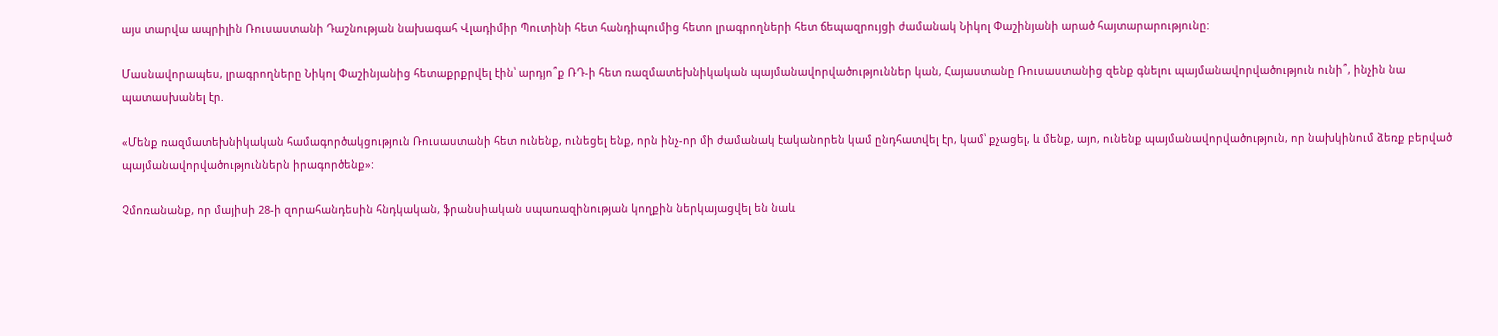այս տարվա ապրիլին Ռուսաստանի Դաշնության նախագահ Վլադիմիր Պուտինի հետ հանդիպումից հետո լրագրողների հետ ճեպազրույցի ժամանակ Նիկոլ Փաշինյանի արած հայտարարությունը:

Մասնավորապես, լրագրողները Նիկոլ Փաշինյանից հետաքրքրվել էին՝ արդյո՞ք ՌԴ-ի հետ ռազմատեխնիկական պայմանավորվածություններ կան, Հայաստանը Ռուսաստանից զենք գնելու պայմանավորվածություն ունի՞, ինչին նա պատասխանել էր.

«Մենք ռազմատեխնիկական համագործակցություն Ռուսաստանի հետ ունենք, ունեցել ենք, որն ինչ-որ մի ժամանակ էականորեն կամ ընդհատվել էր, կամ՝ քչացել, և մենք, այո, ունենք պայմանավորվածություն, որ նախկինում ձեռք բերված պայմանավորվածություններն իրագործենք»:

Չմոռանանք, որ մայիսի 28-ի զորահանդեսին հնդկական, ֆրանսիական սպառազինության կողքին ներկայացվել են նաև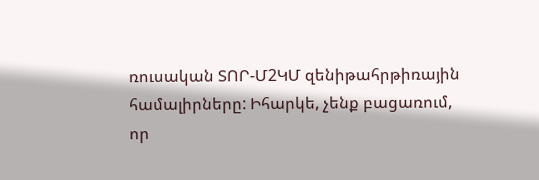ռուսական ՏՈՐ-Մ2ԿՄ զենիթահրթիռային համալիրները: Իհարկե, չենք բացառում, որ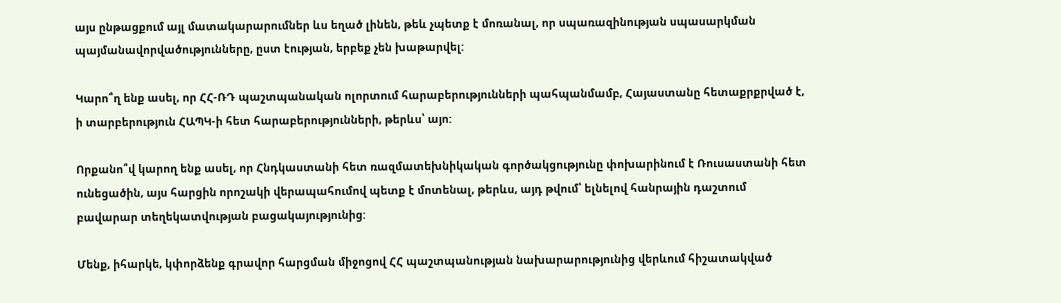այս ընթացքում այլ մատակարարումներ ևս եղած լինեն, թեև չպետք է մոռանալ, որ սպառազինության սպասարկման պայմանավորվածությունները, ըստ էության, երբեք չեն խաթարվել:

Կարո՞ղ ենք ասել, որ ՀՀ-ՌԴ պաշտպանական ոլորտում հարաբերությունների պահպանմամբ, Հայաստանը հետաքրքրված է, ի տարբերություն ՀԱՊԿ-ի հետ հարաբերությունների, թերևս՝ այո:

Որքանո՞վ կարող ենք ասել, որ Հնդկաստանի հետ ռազմատեխնիկական գործակցությունը փոխարինում է Ռուսաստանի հետ ունեցածին, այս հարցին որոշակի վերապահումով պետք է մոտենալ, թերևս, այդ թվում՝ ելնելով հանրային դաշտում բավարար տեղեկատվության բացակայությունից:

Մենք, իհարկե, կփորձենք գրավոր հարցման միջոցով ՀՀ պաշտպանության նախարարությունից վերևում հիշատակված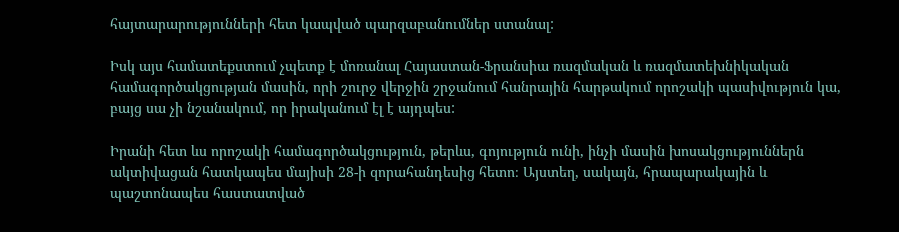հայտարարությունների հետ կապված պարզաբանումներ ստանալ:

Իսկ այս համատեքստում չպետք է մոռանալ Հայաստան-Ֆրանսիա ռազմական և ռազմատեխնիկական համագործակցության մասին, որի շուրջ վերջին շրջանում հանրային հարթակում որոշակի պասիվություն կա, բայց սա չի նշանակում, որ իրականում էլ է այդպես:

Իրանի հետ ևս որոշակի համագործակցություն, թերևս, գոյություն ունի, ինչի մասին խոսակցություններն ակտիվացան հատկապես մայիսի 28-ի զորահանդեսից հետո։ Այստեղ, սակայն, հրապարակային և պաշտոնապես հաստատված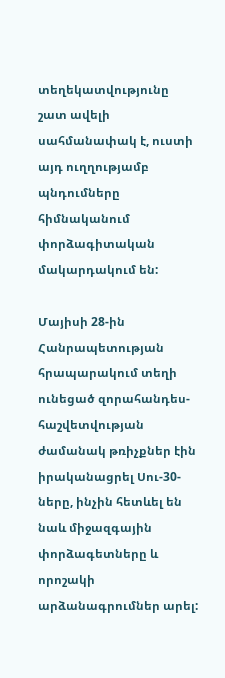տեղեկատվությունը շատ ավելի սահմանափակ է, ուստի այդ ուղղությամբ պնդումները հիմնականում փորձագիտական մակարդակում են:

Մայիսի 28-ին Հանրապետության հրապարակում տեղի ունեցած զորահանդես-հաշվետվության ժամանակ թռիչքներ էին իրականացրել Սու-30-ները, ինչին հետևել են նաև միջազգային փորձագետները և որոշակի արձանագրումներ արել: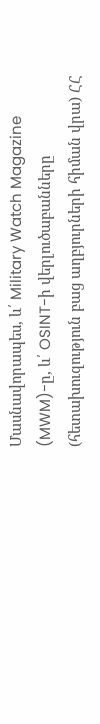Մասնավորապես, և՛ Military Watch Magazine (MWM)-ը, և՛ OSINT-ի վերլուծաբանները (հետախուզություն բաց աղբյուրների հիման վրա) ՀՀ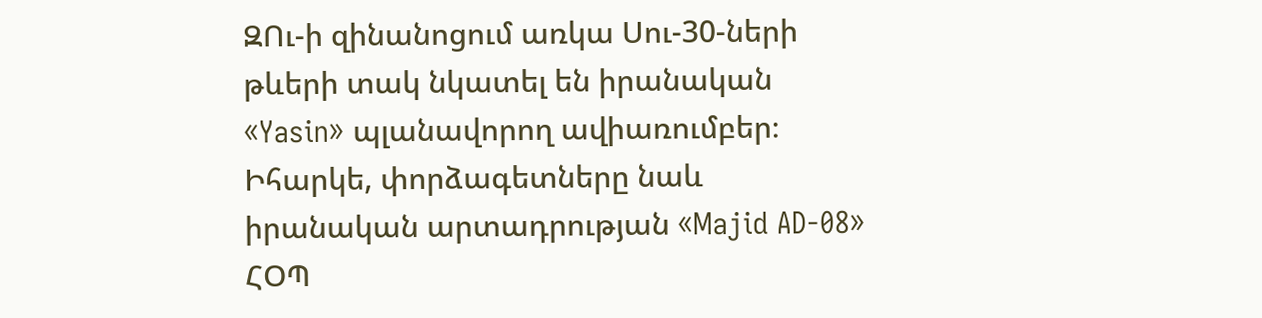ԶՈւ-ի զինանոցում առկա Սու-30-ների թևերի տակ նկատել են իրանական «Yasin» պլանավորող ավիառումբեր։ Իհարկե, փորձագետները նաև իրանական արտադրության «Majid AD-08» ՀՕՊ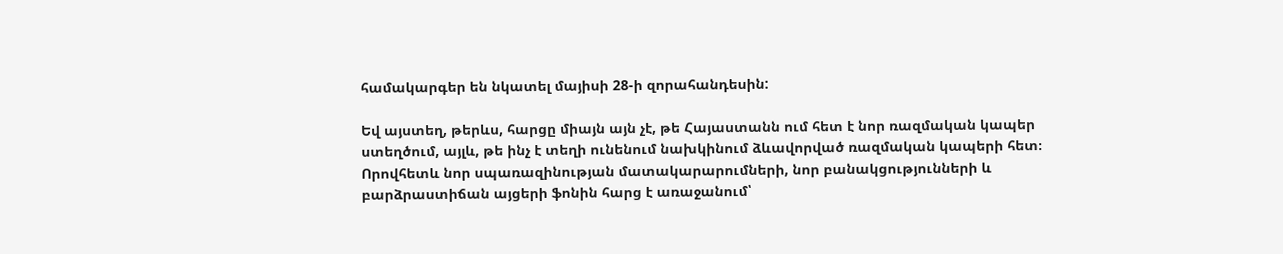համակարգեր են նկատել մայիսի 28-ի զորահանդեսին:

Եվ այստեղ, թերևս, հարցը միայն այն չէ, թե Հայաստանն ում հետ է նոր ռազմական կապեր ստեղծում, այլև, թե ինչ է տեղի ունենում նախկինում ձևավորված ռազմական կապերի հետ։ Որովհետև նոր սպառազինության մատակարարումների, նոր բանակցությունների և բարձրաստիճան այցերի ֆոնին հարց է առաջանում՝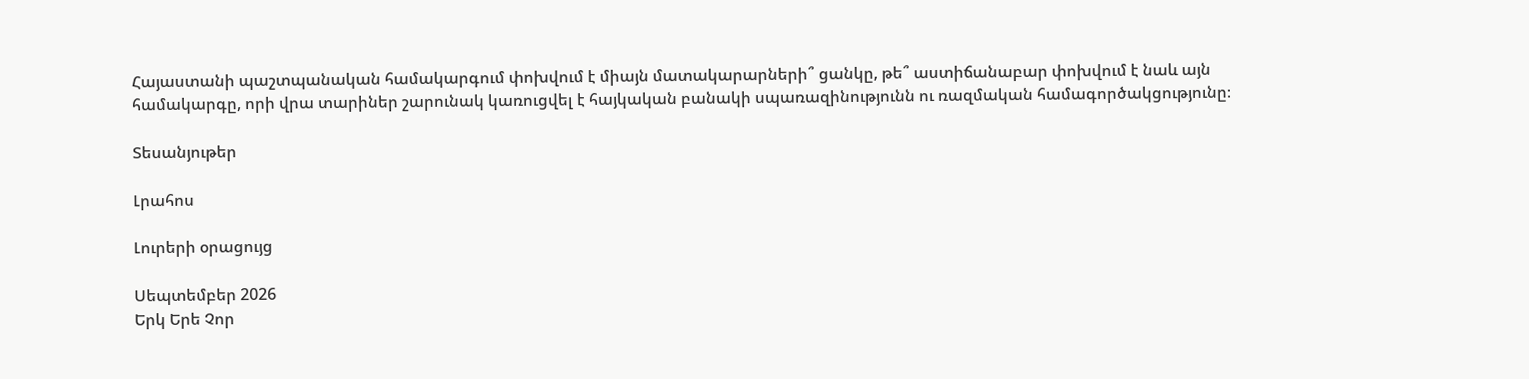Հայաստանի պաշտպանական համակարգում փոխվում է միայն մատակարարների՞ ցանկը, թե՞ աստիճանաբար փոխվում է նաև այն համակարգը, որի վրա տարիներ շարունակ կառուցվել է հայկական բանակի սպառազինությունն ու ռազմական համագործակցությունը։

Տեսանյութեր

Լրահոս

Լուրերի օրացույց

Սեպտեմբեր 2026
Երկ Երե Չոր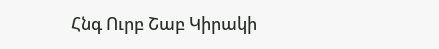Հնգ Ուրբ Շաբ Կիրակի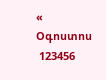« Օգոստոս
 123456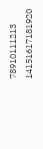78910111213
14151617181920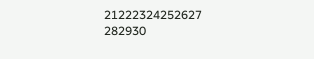21222324252627
282930